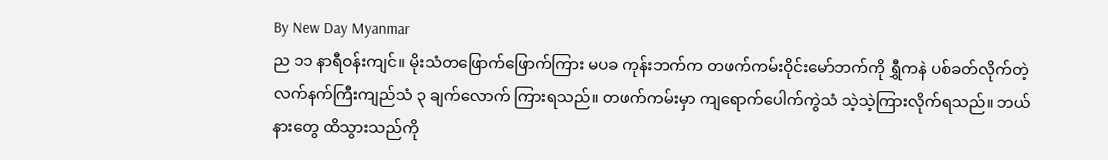By New Day Myanmar
ည ၁၁ နာရီဝန်းကျင်။ မိုးသံတဖြောက်ဖြောက်ကြား မပခ ကုန်းဘက်က တဖက်ကမ်းဝိုင်းမော်ဘက်ကို ရွှီကနဲ ပစ်ခတ်လိုက်တဲ့ လက်နက်ကြီးကျည်သံ ၃ ချက်လောက် ကြားရသည်။ တဖက်ကမ်းမှာ ကျရောက်ပေါက်ကွဲသံ သဲ့သဲ့ကြားလိုက်ရသည်။ ဘယ်နားတွေ ထိသွားသည်ကို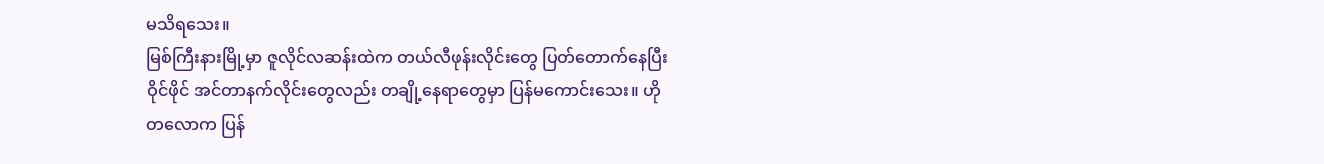မသိရသေး။
မြစ်ကြီးနားမြို့မှာ ဇူလိုင်လဆန်းထဲက တယ်လီဖုန်းလိုင်းတွေ ပြတ်တောက်နေပြီး ဝိုင်ဖိုင် အင်တာနက်လိုင်းတွေလည်း တချို့နေရာတွေမှာ ပြန်မကောင်းသေး။ ဟိုတလောက ပြန်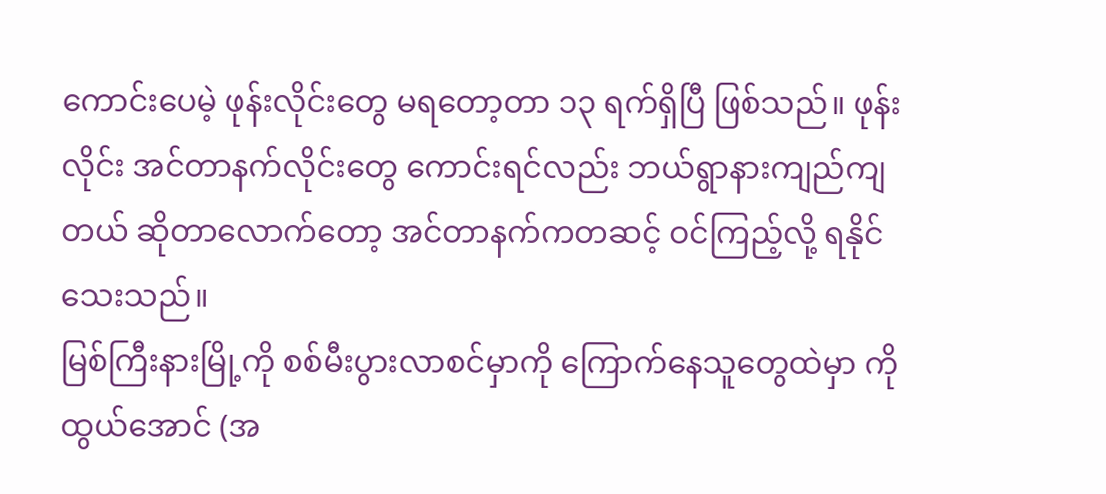ကောင်းပေမဲ့ ဖုန်းလိုင်းတွေ မရတော့တာ ၁၃ ရက်ရှိပြီ ဖြစ်သည်။ ဖုန်းလိုင်း အင်တာနက်လိုင်းတွေ ကောင်းရင်လည်း ဘယ်ရွာနားကျည်ကျတယ် ဆိုတာလောက်တော့ အင်တာနက်ကတဆင့် ဝင်ကြည့်လို့ ရနိုင်သေးသည်။
မြစ်ကြီးနားမြို့ကို စစ်မီးပွားလာစင်မှာကို ကြောက်နေသူတွေထဲမှာ ကိုထွယ်အောင် (အ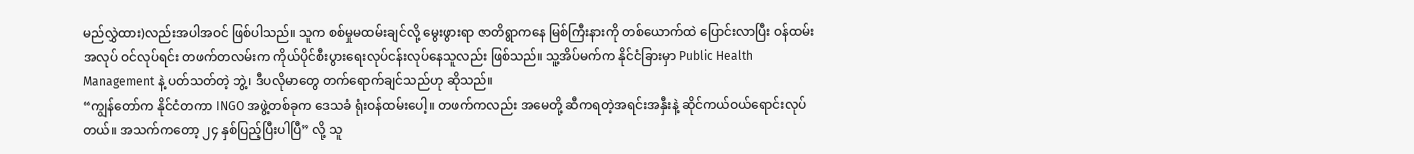မည်လွှဲထား)လည်းအပါအဝင် ဖြစ်ပါသည်။ သူက စစ်မှုမထမ်းချင်လို့ မွေးဖွားရာ ဇာတိရွာကနေ မြစ်ကြီးနားကို တစ်ယောက်ထဲ ပြောင်းလာပြီး ဝန်ထမ်းအလုပ် ဝင်လုပ်ရင်း တဖက်တလမ်းက ကိုယ်ပိုင်စီးပွားရေးလုပ်ငန်းလုပ်နေသူလည်း ဖြစ်သည်။ သူ့အိပ်မက်က နိုင်ငံခြားမှာ Public Health Management နဲ့ ပတ်သတ်တဲ့ ဘွဲ့၊ ဒီပလိုမာတွေ တက်ရောက်ချင်သည်ဟု ဆိုသည်။
“ကျွန်တော်က နိုင်ငံတကာ INGO အဖွဲ့တစ်ခုက ဒေသခံ ရုံးဝန်ထမ်းပေါ့။ တဖက်ကလည်း အမေတို့ ဆီကရတဲ့အရင်းအနှီးနဲ့ ဆိုင်ကယ်ဝယ်ရောင်းလုပ်တယ်။ အသက်ကတော့ ၂၄ နှစ်ပြည့်ပြီးပါပြီ” လို့ သူ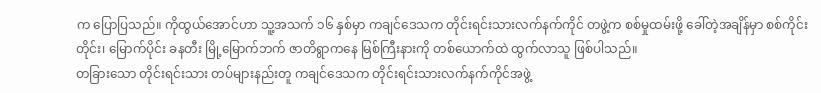က ပြောပြသည်။ ကိုထွယ်အောင်ဟာ သူ့အသက် ၁၆ နှစ်မှာ ကချင်ဒေသက တိုင်းရင်းသားလက်နက်ကိုင် တဖွဲ့က စစ်မှုထမ်းဖို့ ခေါ်တဲ့အချိန်မှာ စစ်ကိုင်းတိုင်း၊ မြောက်ပိုင်း ခနတီး မြို့မြောက်ဘက် ဇာတိရွာကနေ မြစ်ကြီးနားကို တစ်ယောက်ထဲ ထွက်လာသူ ဖြစ်ပါသည်။
တခြားသော တိုင်းရင်းသား တပ်များနည်းတူ ကချင်ဒေသက တိုင်းရင်းသားလက်နက်ကိုင်အဖွဲ့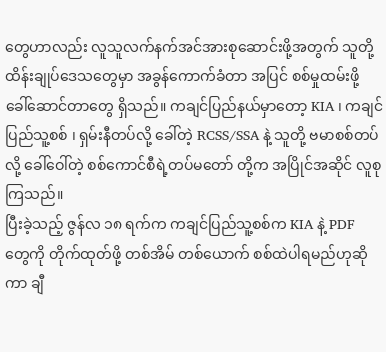တွေဟာလည်း လူသူလက်နက်အင်အားစုဆောင်းဖို့အတွက် သူတို့ထိန်းချုပ်ဒေသတွေမှာ အခွန်ကောက်ခံတာ အပြင် စစ်မှုထမ်းဖို့ ခေါ်ဆောင်တာတွေ ရှိသည်။ ကချင်ပြည်နယ်မှာတော့ KIA ၊ ကချင်ပြည်သူ့စစ် ၊ ရှမ်းနီတပ်လို့ ခေါ်တဲ့ RCSS/SSA နဲ့ သူတို့ ဗမာစစ်တပ်လို့ ခေါ်ဝေါ်တဲ့ စစ်ကောင်စီရဲ့တပ်မတော် တို့က အပြိုင်အဆိုင် လူစုကြသည်။
ပြီးခဲ့သည့် ဇွန်လ ၁၈ ရက်က ကချင်ပြည်သူ့စစ်က KIA နဲ့ PDF တွေကို တိုက်ထုတ်ဖို့ တစ်အိမ် တစ်ယောက် စစ်ထဲပါရမည်ဟုဆိုကာ ချီ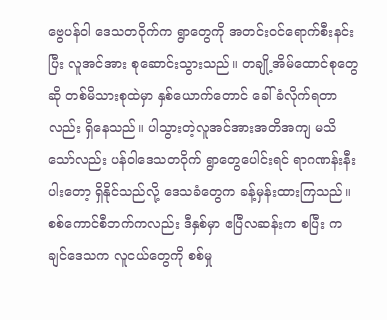ဗွေပန်ဝါ ဒေသတဝိုက်က ရွာတွေကို အတင်းဝင်ရောက်စီးနင်းပြီး လူအင်အား စုဆောင်းသွားသည်။ တချို့အိမ်ထောင်စုတွေဆို တစ်မိသားစုထဲမှာ နှစ်ယောက်တောင် ခေါ်ခံလိုက်ရတာလည်း ရှိနေသည်။ ပါသွားတဲ့လူအင်အားအတိအကျ မသိသော်လည်း ပန်ဝါဒေသတဝိုက် ရွာတွေပေါင်းရင် ရာဂဏန်းနီးပါးတော့ ရှိနိုင်သည်လို့ ဒေသခံတွေက ခန့်မှန်းထားကြသည်။ စစ်ကောင်စီဘက်ကလည်း ဒီနှစ်မှာ ဧပြီလဆန်းက စပြီး ကချင်ဒေသက လူငယ်တွေကို စစ်မှု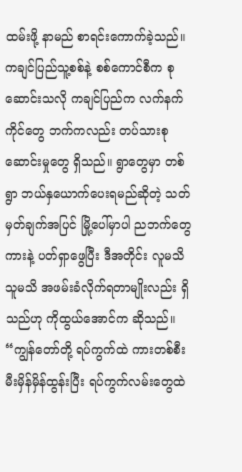ထမ်းဖို့ နာမည် စာရင်းကောက်ခဲ့သည်။
ကချင်ပြည်သူ့စစ်နဲ့ စစ်ကောင်စီက စုဆောင်းသလို ကချင်ပြည်က လက်နက်ကိုင်တွေ ဘက်ကလည်း တပ်သားစုဆောင်းမှုတွေ ရှိသည်။ ရွာတွေမှာ တစ်ရွာ ဘယ်နှယောက်ပေးရမည်ဆိုတဲ့ သတ်မှတ်ချက်အပြင် မြို့ပေါ်မှာပါ ညဘက်တွေ ကားနဲ့ ပတ်ရှာဖွေပြီး ဒီအတိုင်း လူမသိသူမသိ အဖမ်းခံလိုက်ရတာမျိုးလည်း ရှိသည်ဟု ကိုထွယ်အောင်က ဆိုသည်။ “ကျွန်တော်တို့ ရပ်ကွက်ထဲ ကားတစ်စီး မီးမှိန်မှိန်ထွန်းပြီး ရပ်ကွက်လမ်းတွေထဲ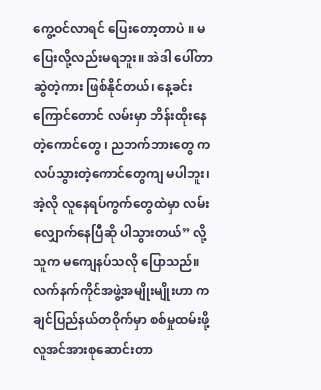ကွေ့ဝင်လာရင် ပြေးတော့တာပဲ ။ မပြေးလို့လည်းမရဘူး။ အဲဒါ ပေါ်တာဆွဲတဲ့ကား ဖြစ်နိုင်တယ်၊ နေ့ခင်းကြောင်တောင် လမ်းမှာ ဘိန်းထိုးနေတဲ့ကောင်တွေ ၊ ညဘက်ဘားတွေ ကလပ်သွားတဲ့ကောင်တွေကျ မပါဘူး၊ အဲ့လို လူနေရပ်ကွက်တွေထဲမှာ လမ်းလျှောက်နေပြီဆို ပါသွားတယ်” လို့ သူက မကျေနပ်သလို ပြောသည်။
လက်နက်ကိုင်အဖွဲ့အမျိုးမျိုးဟာ ကချင်ပြည်နယ်တဝိုက်မှာ စစ်မှုထမ်းဖို့ လူအင်အားစုဆောင်းတာ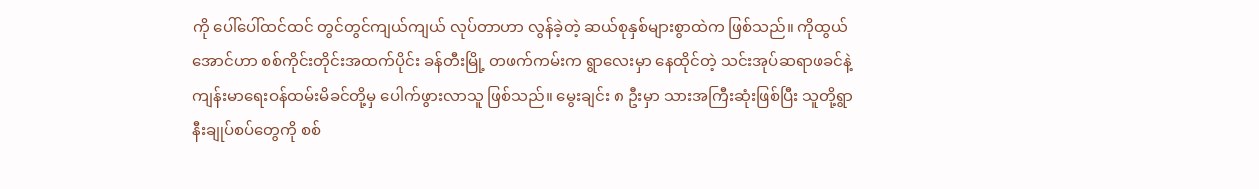ကို ပေါ်ပေါ်ထင်ထင် တွင်တွင်ကျယ်ကျယ် လုပ်တာဟာ လွန်ခဲ့တဲ့ ဆယ်စုနှစ်များစွာထဲက ဖြစ်သည်။ ကိုထွယ်အောင်ဟာ စစ်ကိုင်းတိုင်းအထက်ပိုင်း ခန်တီးမြို့ တဖက်ကမ်းက ရွာလေးမှာ နေထိုင်တဲ့ သင်းအုပ်ဆရာဖခင်နဲ့ ကျန်းမာရေးဝန်ထမ်းမိခင်တို့မှ ပေါက်ဖွားလာသူ ဖြစ်သည်။ မွေးချင်း ၈ ဦးမှာ သားအကြီးဆုံးဖြစ်ပြီး သူတို့ရွာနီးချုပ်စပ်တွေကို စစ်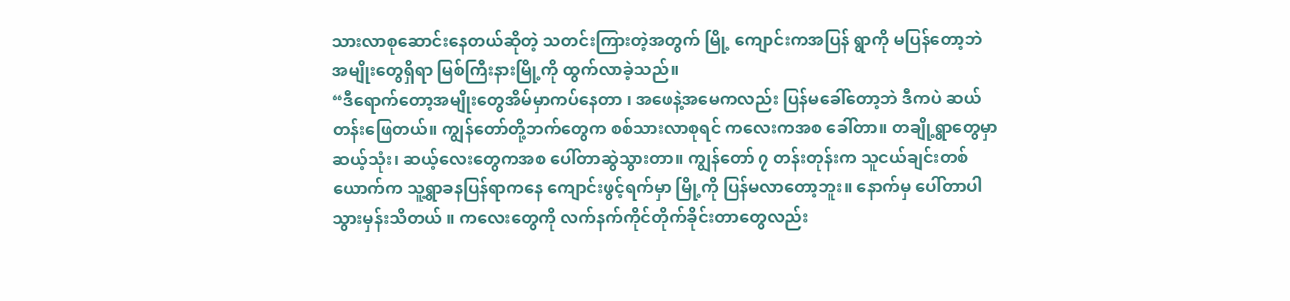သားလာစုဆောင်းနေတယ်ဆိုတဲ့ သတင်းကြားတဲ့အတွက် မြို့ ကျောင်းကအပြန် ရွာကို မပြန်တော့ဘဲ အမျိုးတွေရှိရာ မြစ်ကြီးနားမြို့ကို ထွက်လာခဲ့သည်။
“ဒီရောက်တော့အမျိုးတွေအိမ်မှာကပ်နေတာ ၊ အဖေနဲ့အမေကလည်း ပြန်မခေါ်တော့ဘဲ ဒီကပဲ ဆယ်တန်းဖြေတယ်။ ကျွန်တော်တို့ဘက်တွေက စစ်သားလာစုရင် ကလေးကအစ ခေါ်တာ။ တချို့ရွာတွေမှာ ဆယ့်သုံး၊ ဆယ့်လေးတွေကအစ ပေါ်တာဆွဲသွားတာ။ ကျွန်တော် ၇ တန်းတုန်းက သူငယ်ချင်းတစ်ယောက်က သူ့ရွာခနပြန်ရာကနေ ကျောင်းဖွင့်ရက်မှာ မြို့ကို ပြန်မလာတော့ဘူး။ နောက်မှ ပေါ်တာပါသွားမှန်းသိတယ် ။ ကလေးတွေကို လက်နက်ကိုင်တိုက်ခိုင်းတာတွေလည်း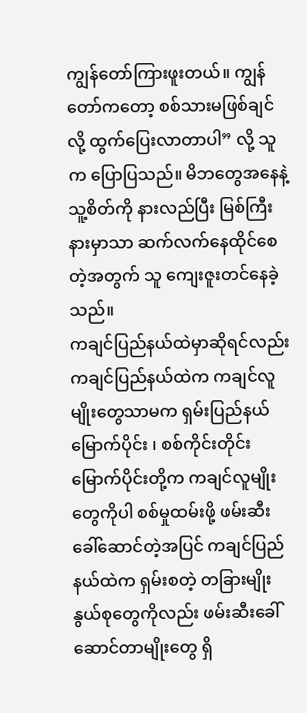ကျွန်တော်ကြားဖူးတယ်။ ကျွန်တော်ကတော့ စစ်သားမဖြစ်ချင်လို့ ထွက်ပြေးလာတာပါ” လို့ သူက ပြောပြသည်။ မိဘတွေအနေနဲ့ သူ့စိတ်ကို နားလည်ပြီး မြစ်ကြီးနားမှာသာ ဆက်လက်နေထိုင်စေတဲ့အတွက် သူ ကျေးဇူးတင်နေခဲ့သည်။
ကချင်ပြည်နယ်ထဲမှာဆိုရင်လည်း ကချင်ပြည်နယ်ထဲက ကချင်လူမျိုးတွေသာမက ရှမ်းပြည်နယ်မြောက်ပိုင်း ၊ စစ်ကိုင်းတိုင်းမြောက်ပိုင်းတို့က ကချင်လူမျိုးတွေကိုပါ စစ်မှုထမ်းဖို့ ဖမ်းဆီးခေါ်ဆောင်တဲ့အပြင် ကချင်ပြည်နယ်ထဲက ရှမ်းစတဲ့ တခြားမျိုးနွယ်စုတွေကိုလည်း ဖမ်းဆီးခေါ်ဆောင်တာမျိုးတွေ ရှိ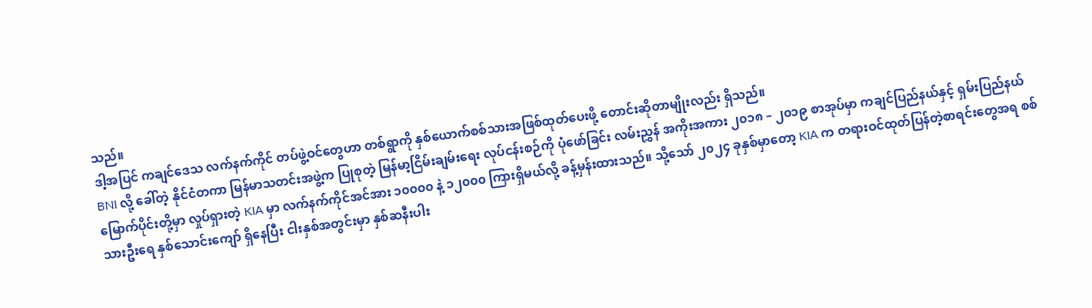သည်။
ဒါ့အပြင် ကချင်ဒေသ လက်နက်ကိုင် တပ်ဖွဲ့ဝင်တွေဟာ တစ်ရွာကို နှစ်ယောက်စစ်သားအဖြစ်ထုတ်ပေးဖို့ တောင်းဆိုတာမျိုးလည်း ရှိသည်။
BNI လို့ ခေါ်တဲ့ နိုင်ငံတကာ မြန်မာသတင်းအဖွဲ့က ပြုစုတဲ့ မြန်မာ့ငြိမ်းချမ်းရေး လုပ်ငန်းစဉ်ကို ပုံဖော်ခြင်း လမ်းညွှန် အကိုးအကား ၂၀၁၈ – ၂၀၁၉ စာအုပ်မှာ ကချင်ပြည်နယ်နှင့် ရှမ်းပြည်နယ်မြောက်ပိုင်းတို့မှာ လှုပ်ရှားတဲ့ KIA မှာ လက်နက်ကိုင်အင်အား ၁၀၀၀၀ နဲ့ ၁၂၀၀၀ ကြားရှိမယ်လို့ ခန့်မှန်းထားသည်။ သို့သော် ၂၀၂၄ ခုနှစ်မှာတော့ KIA က တရားဝင်ထုတ်ပြန်တဲ့စာရင်းတွေအရ စစ်သားဦးရေ နှစ်သောင်းကျော် ရှိနေပြီး ငါးနှစ်အတွင်းမှာ နှစ်ဆနီးပါး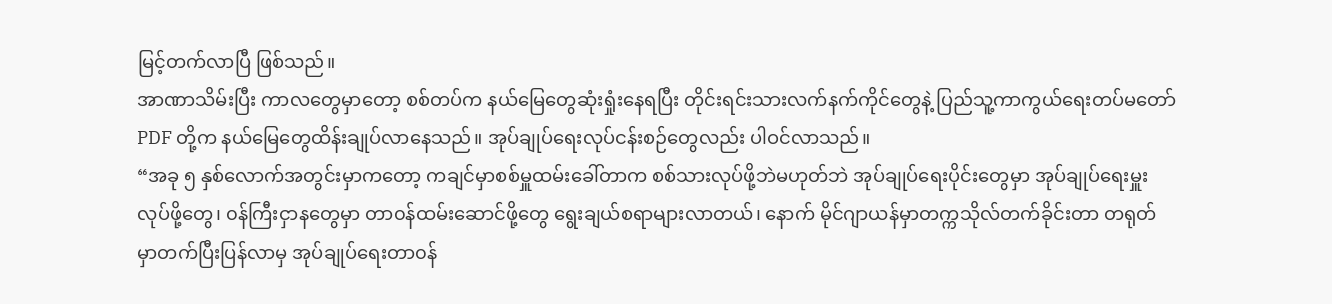မြင့်တက်လာပြီ ဖြစ်သည်။
အာဏာသိမ်းပြီး ကာလတွေမှာတော့ စစ်တပ်က နယ်မြေတွေဆုံးရှုံးနေရပြီး တိုင်းရင်းသားလက်နက်ကိုင်တွေနဲ့ ပြည်သူ့ကာကွယ်ရေးတပ်မတော် PDF တို့က နယ်မြေတွေထိန်းချုပ်လာနေသည်။ အုပ်ချုပ်ရေးလုပ်ငန်းစဉ်တွေလည်း ပါဝင်လာသည်။
“အခု ၅ နှစ်လောက်အတွင်းမှာကတော့ ကချင်မှာစစ်မှူထမ်းခေါ်တာက စစ်သားလုပ်ဖို့ဘဲမဟုတ်ဘဲ အုပ်ချုပ်ရေးပိုင်းတွေမှာ အုပ်ချုပ်ရေးမှူးလုပ်ဖို့တွေ၊ ၀န်ကြီးငှာနတွေမှာ တာ၀န်ထမ်းဆောင်ဖို့တွေ ရွေးချယ်စရာများလာတယ်၊ နောက် မိုင်ဂျာယန်မှာတက္ကသိုလ်တက်ခိုင်းတာ တရုတ်မှာတက်ပြီးပြန်လာမှ အုပ်ချုပ်ရေးတာ၀န်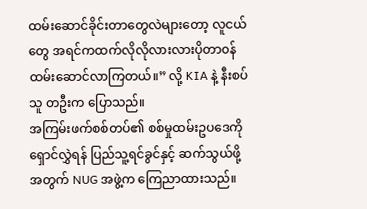ထမ်းဆောင်ခိုင်းတာတွေလဲများတော့ လူငယ်တွေ အရင်ကထက်လိုလိုလားလားပိုတာ၀န်ထမ်းဆောင်လာကြတယ်။” လို့ KIA နဲ့ နီးစပ်သူ တဦးက ပြောသည်။
အကြမ်းဖက်စစ်တပ်၏ စစ်မှုထမ်းဥပဒေကို ရှောင်လွှဲရန် ပြည်သူ့ရင်ခွင်နှင့် ဆက်သွယ်ဖို့အတွက် NUG အဖွဲ့က ကြေညာထားသည်။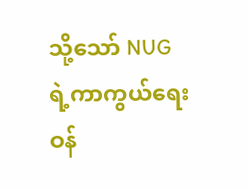သို့သော် NUG ရဲ့ကာကွယ်ရေး ဝန်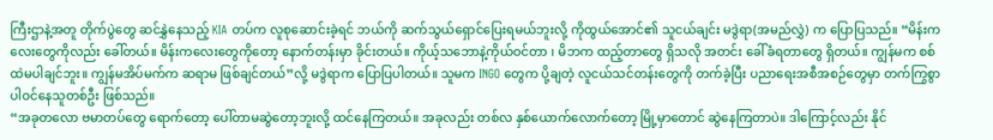ကြီးဌာနဲ့အတူ တိုက်ပွဲတွေ ဆင်နွှဲနေသည့် KIA တပ်က လူစုဆောင်းခဲ့ရင် ဘယ်ကို ဆက်သွယ်ရှောင်ပြေးရမယ်ဘူးလို့ ကိုထွယ်အောင်၏ သူငယ်ချင်း မဒွဲရာ(အမည်လွှဲ) က ပြောပြသည်။ “မိန်းကလေးတွေကိုလည်း ခေါ်တယ်။ မိန်းကလေးတွေကိုတော့ နောက်တန်းမှာ ခိုင်းတယ်။ ကိုယ့်သဘောနဲ့ကိုယ်ဝင်တာ ၊ မိဘက ထည့်တာတွေ ရှိသလို အတင်း ခေါ်ခံရတာတွေ ရှိတယ်။ ကျွန်မက စစ်ထဲမပါချင်ဘူး။ ကျွန်မအိပ်မက်က ဆရာမ ဖြစ်ချင်တယ်”လို့ မဒွဲရာက ပြောပြပါတယ်။ သူမက INGO တွေက ပို့ချတဲ့ လူငယ်သင်တန်းတွေကို တက်ခဲ့ပြီး ပညာရေးအစီအစဉ်တွေမှာ တက်ကြွစွာ ပါဝင်နေသူတစ်ဦး ဖြစ်သည်။
“အခုတလော ဗမာတပ်တွေ ရောက်တော့ ပေါ်တာမဆွဲတော့ဘူးလို့ ထင်နေကြတယ်။ အခုလည်း တစ်လ နှစ်ယောက်လောက်တော့ မြို့မှာတောင် ဆွဲနေကြတာပဲ။ ဒါကြောင့်လည်း နိုင်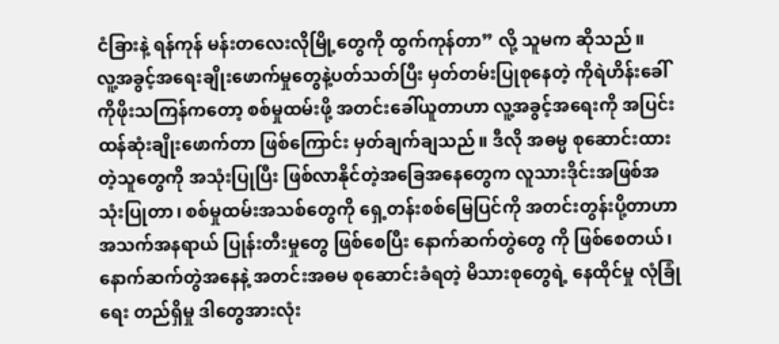ငံခြားနဲ့ ရန်ကုန် မန်းတလေးလိုမြို့တွေကို ထွက်ကုန်တာ” လို့ သူမက ဆိုသည်။
လူ့အခွင့်အရေးချိုးဖောက်မှုတွေနဲ့ပတ်သတ်ပြီး မှတ်တမ်းပြုစုနေတဲ့ ကိုရဲဟိန်းခေါ် ကိုဖိုးသကြန်ကတော့ စစ်မှုထမ်းဖို့ အတင်းခေါ်ယူတာဟာ လူ့အခွင့်အရေးကို အပြင်းထန်ဆုံးချိုးဖောက်တာ ဖြစ်ကြောင်း မှတ်ချက်ချသည်။ ဒီလို အဓမ္မ စုဆောင်းထားတဲ့သူတွေကို အသုံးပြုပြီး ဖြစ်လာနိုင်တဲ့အခြေအနေတွေက လူသားဒိုင်းအဖြစ်အသုံးပြုတာ၊ စစ်မှုထမ်းအသစ်တွေကို ရှေ့တန်းစစ်မြေပြင်ကို အတင်းတွန်းပို့တာဟာ အသက်အနရာယ် ပြုန်းတီးမှုတွေ ဖြစ်စေပြီး နောက်ဆက်တွဲတွေ ကို ဖြစ်စေတယ်၊ နောက်ဆက်တွဲအနေနဲ့ အတင်းအဓမ စုဆောင်းခံရတဲ့ မိသားစုတွေရဲ့ နေထိုင်မှု လုံခြုံရေး တည်ရှိမှု ဒါတွေအားလုံး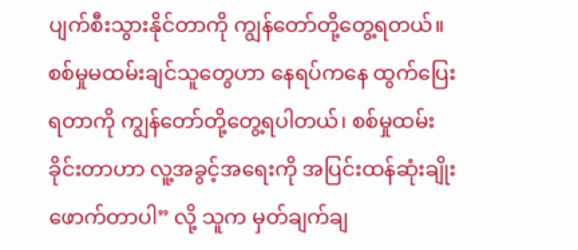ပျက်စီးသွားနိုင်တာကို ကျွန်တော်တို့တွေ့ရတယ်။ စစ်မှုမထမ်းချင်သူတွေဟာ နေရပ်ကနေ ထွက်ပြေးရတာကို ကျွန်တော်တို့တွေ့ရပါတယ်၊ စစ်မှုထမ်းခိုင်းတာဟာ လူ့အခွင့်အရေးကို အပြင်းထန်ဆုံးချိုးဖောက်တာပါ” လို့ သူက မှတ်ချက်ချ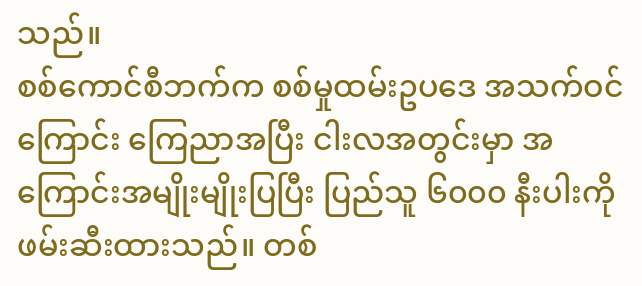သည်။
စစ်ကောင်စီဘက်က စစ်မှုထမ်းဥပဒေ အသက်ဝင်ကြောင်း ကြေညာအပြီး ငါးလအတွင်းမှာ အကြောင်းအမျိုးမျိုးပြပြီး ပြည်သူ ၆၀၀၀ နီးပါးကို ဖမ်းဆီးထားသည်။ တစ်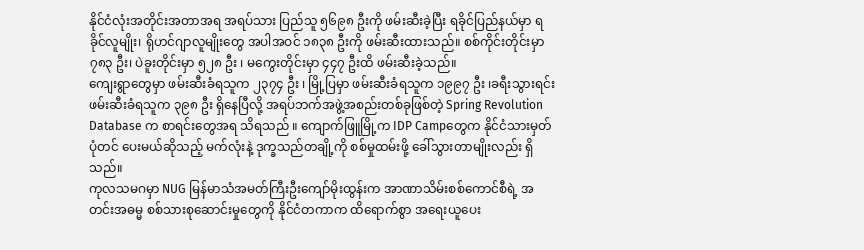နိုင်ငံလုံးအတိုင်းအတာအရ အရပ်သား ပြည်သူ ၅၆၉၈ ဦးကို ဖမ်းဆီးခဲ့ပြီး ရခိုင်ပြည်နယ်မှာ ရခိုင်လူမျိုး၊ ရိုဟင်ဂျာလူမျိုးတွေ အပါအဝင် ၁၈၃၈ ဦးကို ဖမ်းဆီးထားသည်။ စစ်ကိုင်းတိုင်းမှာ ၇၈၃ ဦး၊ ပဲခူးတိုင်းမှာ ၅၂၈ ဦး ၊ မကွေးတိုင်းမှာ ၄၄၇ ဦးထိ ဖမ်းဆီးခဲ့သည်။
ကျေးရွာတွေမှာ ဖမ်းဆီးခံရသူက ၂၃၇၄ ဦး ၊ မြို့ပြမှာ ဖမ်းဆီးခံရသူက ၁၉၉၇ ဦး ၊ခရီးသွားရင်း ဖမ်းဆီးခံရသူက ၃၉၈ ဦး ရှိနေပြီလို့ အရပ်ဘက်အဖွဲ့အစည်းတစ်ခုဖြစ်တဲ့ Spring Revolution Database က စာရင်းတွေအရ သိရသည် ။ ကျောက်ဖြူမြို့က IDP Campတွေက နိုင်ငံသားမှတ်ပုံတင် ပေးမယ်ဆိုသည့် မက်လုံးနဲ့ ဒုက္ခသည်တချို့ကို စစ်မှုထမ်းဖို့ ခေါ်သွားတာမျိုးလည်း ရှိသည်။
ကုလသမဂမှာ NUG မြန်မာသံအမတ်ကြီးဦးကျော်မိုးထွန်းက အာဏာသိမ်းစစ်ကောင်စီရဲ့ အတင်းအဓမ္မ စစ်သားစုဆောင်းမှုတွေကို နိုင်ငံတကာက ထိရောက်စွာ အရေးယူပေး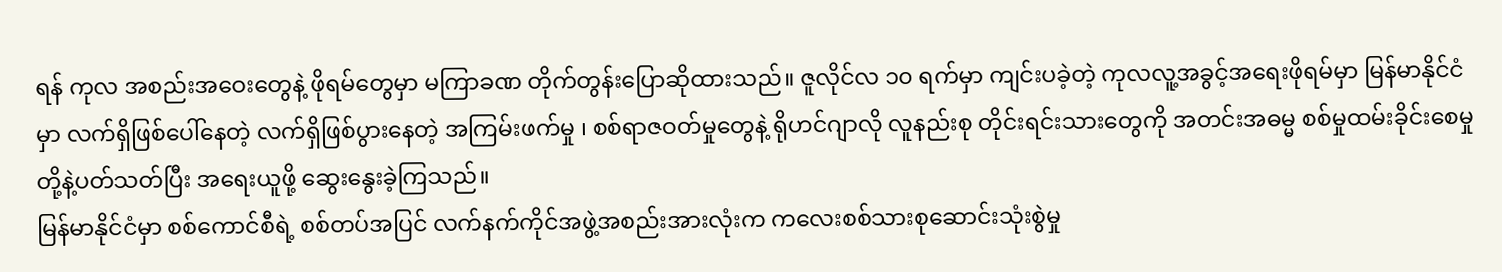ရန် ကုလ အစည်းအဝေးတွေနဲ့ ဖိုရမ်တွေမှာ မကြာခဏ တိုက်တွန်းပြောဆိုထားသည်။ ဇူလိုင်လ ၁၀ ရက်မှာ ကျင်းပခဲ့တဲ့ ကုလလူ့အခွင့်အရေးဖိုရမ်မှာ မြန်မာနိုင်ငံမှာ လက်ရှိဖြစ်ပေါ်နေတဲ့ လက်ရှိဖြစ်ပွားနေတဲ့ အကြမ်းဖက်မှု ၊ စစ်ရာဇဝတ်မှုတွေနဲ့ ရိုဟင်ဂျာလို လူနည်းစု တိုင်းရင်းသားတွေကို အတင်းအဓမ္မ စစ်မှုထမ်းခိုင်းစေမှုတို့နဲ့ပတ်သတ်ပြီး အရေးယူဖို့ ဆွေးနွေးခဲ့ကြသည်။
မြန်မာနိုင်ငံမှာ စစ်ကောင်စီရဲ့ စစ်တပ်အပြင် လက်နက်ကိုင်အဖွဲ့အစည်းအားလုံးက ကလေးစစ်သားစုဆောင်းသုံးစွဲမှု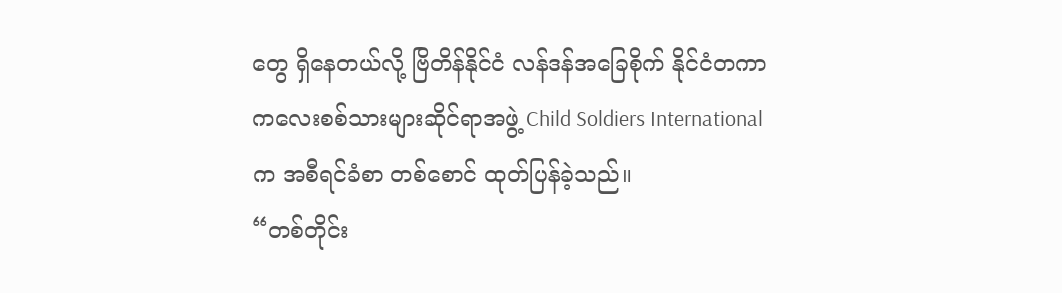တွေ ရှိနေတယ်လို့ ဗြိတိန်နိုင်ငံ လန်ဒန်အခြေစိုက် နိုင်ငံတကာ ကလေးစစ်သားများဆိုင်ရာအဖွဲ့ Child Soldiers International က အစီရင်ခံစာ တစ်စောင် ထုတ်ပြန်ခဲ့သည်။
“တစ်တိုင်း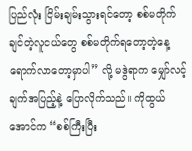ပြည်လုံး ငြိမ်းချမ်းသွားရင်တော့ စစ်မတိုက်ချင်တဲ့လူငယ်တွေ စစ်မတိုက်ရတော့တဲ့နေ့ ရောက်လာတော့မှာပါ” လို့ မဒွဲရာက မျှော်လင့်ချက်အပြည့်နဲ့ ပြောလိုက်သည်။ ကိုထွယ်အောင်က “စစ်ကြီးပြီး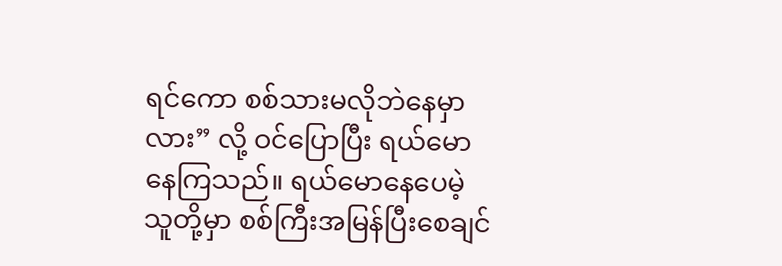ရင်ကော စစ်သားမလိုဘဲနေမှာလား” လို့ ဝင်ပြောပြီး ရယ်မောနေကြသည်။ ရယ်မောနေပေမဲ့ သူတို့မှာ စစ်ကြီးအမြန်ပြီးစေချင်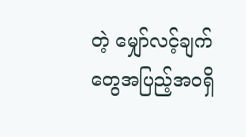တဲ့ မျှော်လင့်ချက်တွေအပြည့်အဝရှိ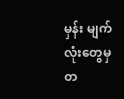မှန်း မျက်လုံးတွေမှ တ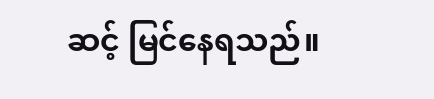ဆင့် မြင်နေရသည်။